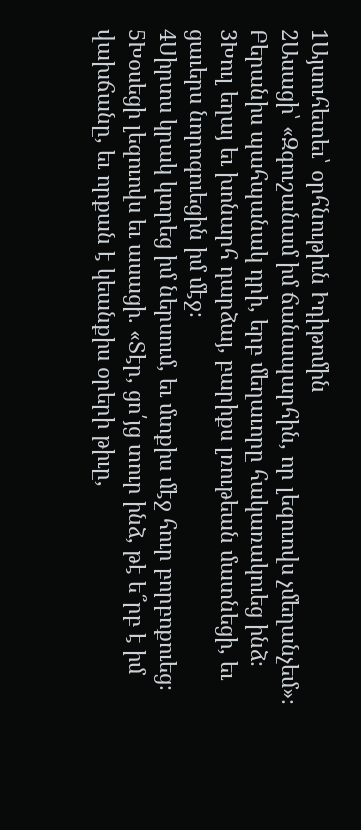1Այսուհետեւ՝ օրհնութիւն Իդիթոմին
2Ասացի՝ «Զգուշանամ իմ ճանապարհին, որ լեզուովս չմեղանչեմ»։ Բերանիս պահպանակ դրի, երբ մեղաւորը հակառակուեց ինձ։
3Խուլ եղայ եւ խոնարհ դարձայ, բարիքս լռութեան մատնեցի, եւ ցաւերս նորոգուեցին իմ մէջ։
4Սիրտս կրակ կտրեց իմ ներսում, եւ մտքիս մէջ հուր բորբոքուեց։
5Խօսեցի լեզուովս եւ ասացի. «Տէր, ցո՛յց տուր ինձ, թէ ե՞րբ է իմ վախճանը, եւ որքան է կեանքիս օրերի թիւը,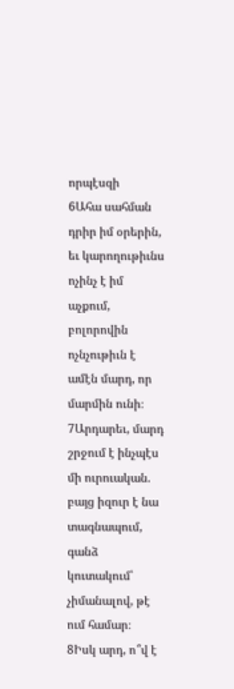որպէսզի
6Ահա սահման դրիր իմ օրերին, եւ կարողութիւնս ոչինչ է իմ աչքում, բոլորովին ոչնչութիւն է ամէն մարդ, որ մարմին ունի։
7Արդարեւ, մարդ շրջում է ինչպէս մի ուրուական. բայց իզուր է նա տագնապում, գանձ կուտակում՝ չիմանալով, թէ ում համար։
8Իսկ արդ, ո՞վ է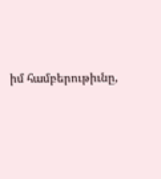իմ համբերութիւնը,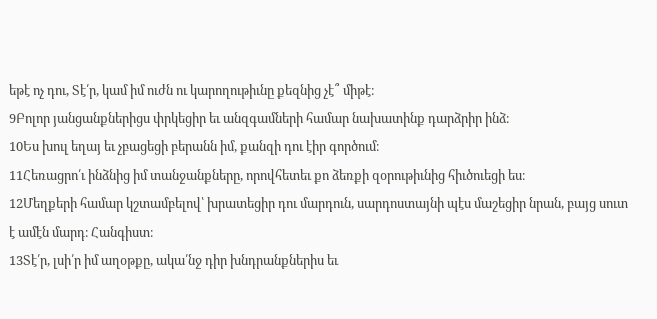եթէ ոչ դու, Տէ՛ր, կամ իմ ուժն ու կարողութիւնը քեզնից չէ՞ միթէ։
9Բոլոր յանցանքներիցս փրկեցիր եւ անզգամների համար նախատինք դարձրիր ինձ։
10Ես խուլ եղայ եւ չբացեցի բերանն իմ, քանզի դու էիր գործում։
11Հեռացրո՛ւ ինձնից իմ տանջանքները, որովհետեւ քո ձեռքի զօրութիւնից հիւծուեցի ես։
12Մեղքերի համար կշտամբելով՝ խրատեցիր դու մարդուն, սարդոստայնի պէս մաշեցիր նրան, բայց սուտ է ամէն մարդ։ Հանգիստ։
13Տէ՛ր, լսի՛ր իմ աղօթքը, ակա՛նջ դիր խնդրանքներիս եւ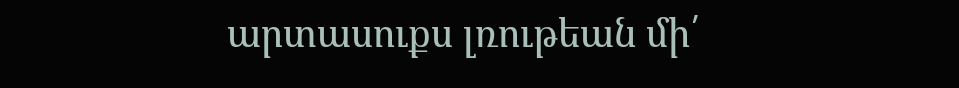արտասուքս լռութեան մի՛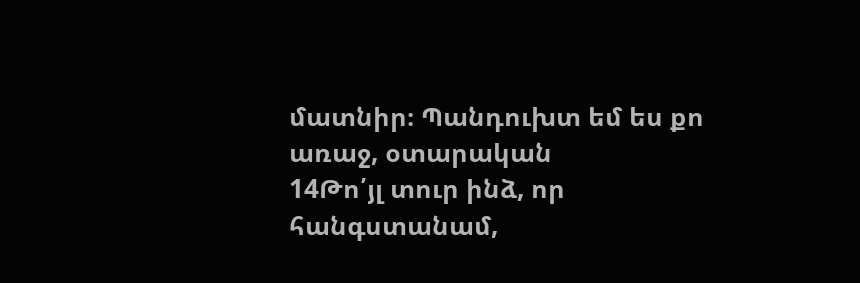մատնիր։ Պանդուխտ եմ ես քո առաջ, օտարական
14Թո՛յլ տուր ինձ, որ հանգստանամ,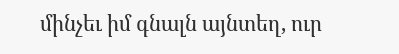մինչեւ իմ գնալն այնտեղ, ուր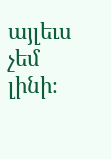այլեւս չեմ լինի։